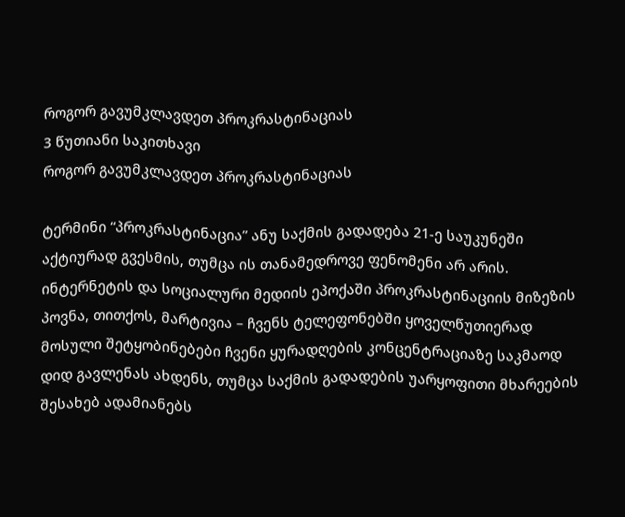როგორ გავუმკლავდეთ პროკრასტინაციას
3 წუთიანი საკითხავი
როგორ გავუმკლავდეთ პროკრასტინაციას

ტერმინი “პროკრასტინაცია” ანუ საქმის გადადება 21-ე საუკუნეში აქტიურად გვესმის, თუმცა ის თანამედროვე ფენომენი არ არის. ინტერნეტის და სოციალური მედიის ეპოქაში პროკრასტინაციის მიზეზის პოვნა, თითქოს, მარტივია – ჩვენს ტელეფონებში ყოველწუთიერად მოსული შეტყობინებები ჩვენი ყურადღების კონცენტრაციაზე საკმაოდ დიდ გავლენას ახდენს, თუმცა საქმის გადადების უარყოფითი მხარეების შესახებ ადამიანებს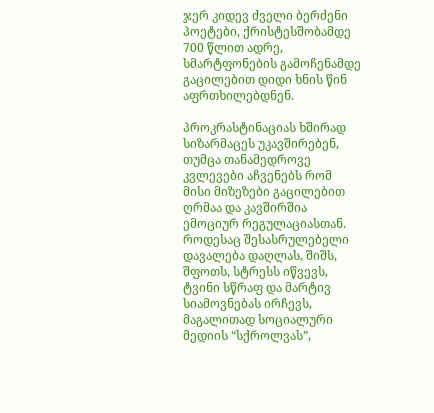ჯერ კიდევ ძველი ბერძენი პოეტები, ქრისტესშობამდე 700 წლით ადრე, სმარტფონების გამოჩენამდე გაცილებით დიდი ხნის წინ აფრთხილებდნენ.

პროკრასტინაციას ხშირად სიზარმაცეს უკავშირებენ, თუმცა თანამედროვე კვლევები აჩვენებს რომ მისი მიზეზები გაცილებით ღრმაა და კავშირშია ემოციურ რეგულაციასთან. როდესაც შესასრულებელი დავალება დაღლას, შიშს, შფოთს, სტრესს იწვევს, ტვინი სწრაფ და მარტივ სიამოვნებას ირჩევს, მაგალითად სოციალური მედიის “სქროლვას”,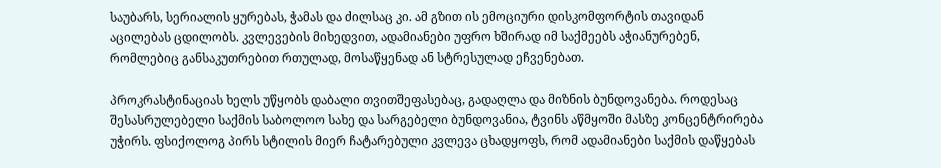საუბარს, სერიალის ყურებას, ჭამას და ძილსაც კი. ამ გზით ის ემოციური დისკომფორტის თავიდან აცილებას ცდილობს. კვლევების მიხედვით, ადამიანები უფრო ხშირად იმ საქმეებს აჭიანურებენ, რომლებიც განსაკუთრებით რთულად, მოსაწყენად ან სტრესულად ეჩვენებათ.

პროკრასტინაციას ხელს უწყობს დაბალი თვითშეფასებაც, გადაღლა და მიზნის ბუნდოვანება. როდესაც შესასრულებელი საქმის საბოლოო სახე და სარგებელი ბუნდოვანია, ტვინს აწმყოში მასზე კონცენტრირება უჭირს. ფსიქოლოგ პირს სტილის მიერ ჩატარებული კვლევა ცხადყოფს, რომ ადამიანები საქმის დაწყებას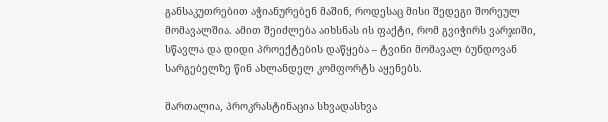განსაკუთრებით აჭიანურებენ მაშინ, როდესაც მისი შედეგი შორეულ მომავალშია. ამით შეიძლება აიხსნას ის ფაქტი, რომ გვიჭირს ვარჯიში, სწავლა და დიდი პროექტების დაწყება – ტვინი მომავალ ბუნდოვან სარგებელზე წინ ახლანდელ კომფორტს აყენებს.

მართალია, პროკრასტინაცია სხვადასხვა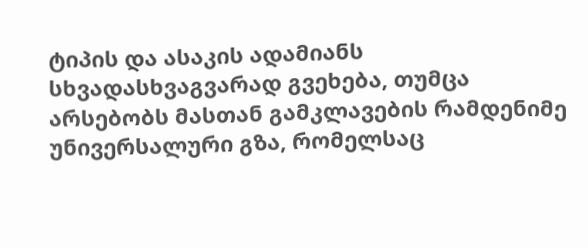ტიპის და ასაკის ადამიანს სხვადასხვაგვარად გვეხება, თუმცა არსებობს მასთან გამკლავების რამდენიმე უნივერსალური გზა, რომელსაც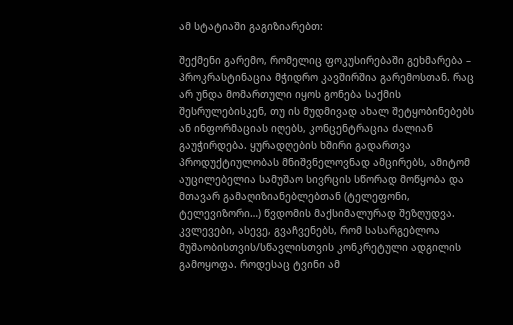ამ სტატიაში გაგიზიარებთ:

შექმენი გარემო, რომელიც ფოკუსირებაში გეხმარება – პროკრასტინაცია მჭიდრო კავშირშია გარემოსთან. რაც არ უნდა მომართული იყოს გონება საქმის შესრულებისკენ, თუ ის მუდმივად ახალ შეტყობინებებს ან ინფორმაციას იღებს, კონცენტრაცია ძალიან გაუჭირდება. ყურადღების ხშირი გადართვა პროდუქტიულობას მნიშვნელოვნად ამცირებს, ამიტომ აუცილებელია სამუშაო სივრცის სწორად მოწყობა და მთავარ გამაღიზიანებლებთან (ტელეფონი, ტელევიზორი…) წვდომის მაქსიმალურად შეზღუდვა. კვლევები, ასევე, გვაჩვენებს, რომ სასარგებლოა მუშაობისთვის/სწავლისთვის კონკრეტული ადგილის გამოყოფა. როდესაც ტვინი ამ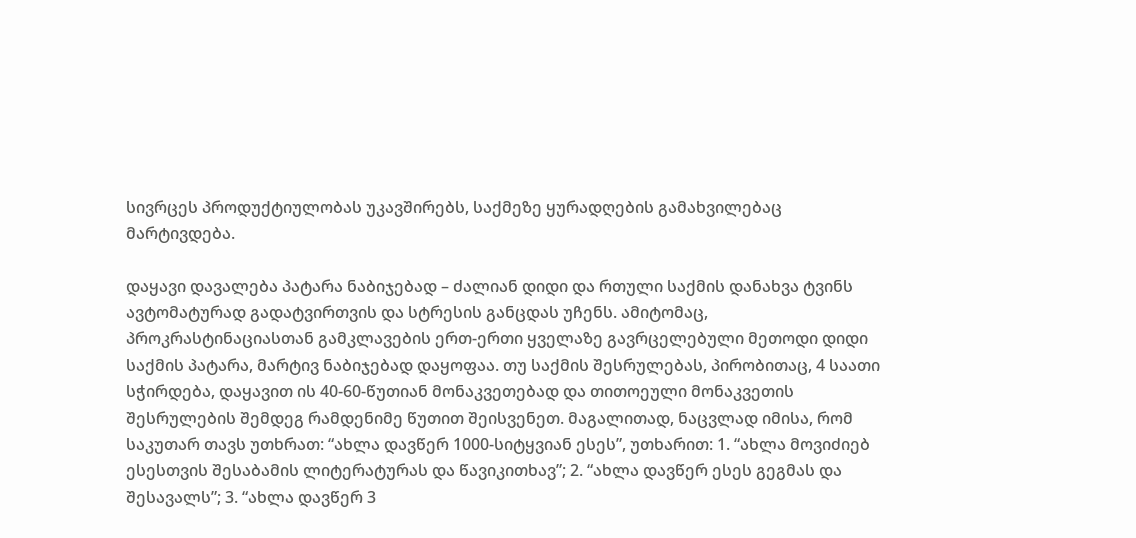სივრცეს პროდუქტიულობას უკავშირებს, საქმეზე ყურადღების გამახვილებაც მარტივდება.

დაყავი დავალება პატარა ნაბიჯებად – ძალიან დიდი და რთული საქმის დანახვა ტვინს ავტომატურად გადატვირთვის და სტრესის განცდას უჩენს. ამიტომაც, პროკრასტინაციასთან გამკლავების ერთ-ერთი ყველაზე გავრცელებული მეთოდი დიდი საქმის პატარა, მარტივ ნაბიჯებად დაყოფაა. თუ საქმის შესრულებას, პირობითაც, 4 საათი სჭირდება, დაყავით ის 40-60-წუთიან მონაკვეთებად და თითოეული მონაკვეთის შესრულების შემდეგ რამდენიმე წუთით შეისვენეთ. მაგალითად, ნაცვლად იმისა, რომ საკუთარ თავს უთხრათ: “ახლა დავწერ 1000-სიტყვიან ესეს”, უთხარით: 1. “ახლა მოვიძიებ ესესთვის შესაბამის ლიტერატურას და წავიკითხავ”; 2. “ახლა დავწერ ესეს გეგმას და შესავალს”; 3. “ახლა დავწერ 3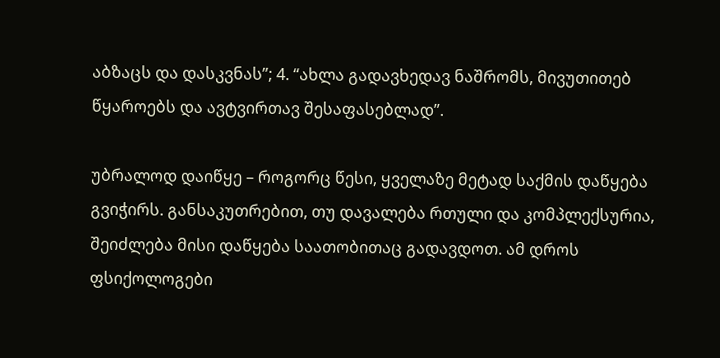აბზაცს და დასკვნას”; 4. “ახლა გადავხედავ ნაშრომს, მივუთითებ წყაროებს და ავტვირთავ შესაფასებლად”.

უბრალოდ დაიწყე – როგორც წესი, ყველაზე მეტად საქმის დაწყება გვიჭირს. განსაკუთრებით, თუ დავალება რთული და კომპლექსურია, შეიძლება მისი დაწყება საათობითაც გადავდოთ. ამ დროს ფსიქოლოგები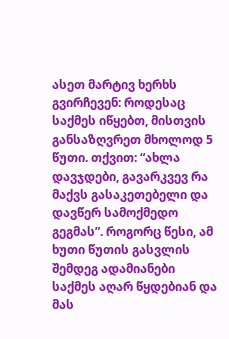ასეთ მარტივ ხერხს გვირჩევენ: როდესაც საქმეს იწყებთ, მისთვის განსაზღვრეთ მხოლოდ 5 წუთი. თქვით: “ახლა დავჯდები, გავარკვევ რა მაქვს გასაკეთებელი და დავწერ სამოქმედო გეგმას”. როგორც წესი, ამ ხუთი წუთის გასვლის შემდეგ ადამიანები საქმეს აღარ წყდებიან და მას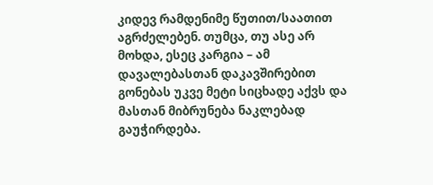კიდევ რამდენიმე წუთით/საათით აგრძელებენ. თუმცა, თუ ასე არ მოხდა, ესეც კარგია – ამ დავალებასთან დაკავშირებით გონებას უკვე მეტი სიცხადე აქვს და მასთან მიბრუნება ნაკლებად გაუჭირდება.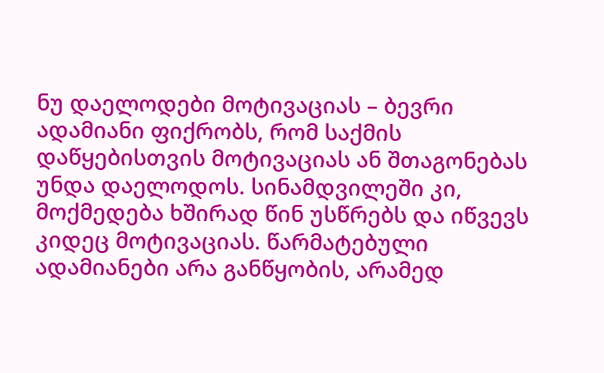ნუ დაელოდები მოტივაციას – ბევრი ადამიანი ფიქრობს, რომ საქმის დაწყებისთვის მოტივაციას ან შთაგონებას უნდა დაელოდოს. სინამდვილეში კი, მოქმედება ხშირად წინ უსწრებს და იწვევს კიდეც მოტივაციას. წარმატებული ადამიანები არა განწყობის, არამედ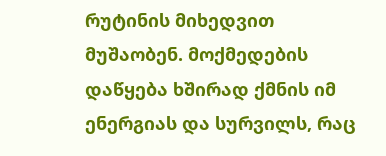რუტინის მიხედვით მუშაობენ. მოქმედების დაწყება ხშირად ქმნის იმ ენერგიას და სურვილს, რაც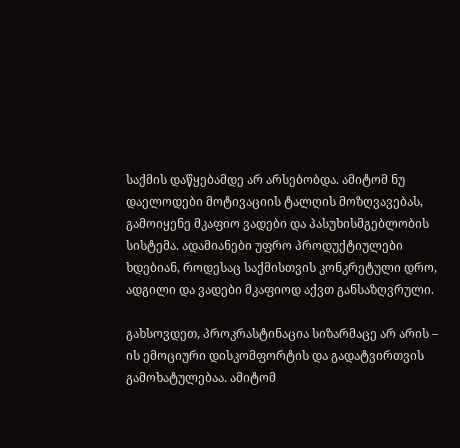საქმის დაწყებამდე არ არსებობდა. ამიტომ ნუ დაელოდები მოტივაციის ტალღის მოზღვავებას, გამოიყენე მკაფიო ვადები და პასუხისმგებლობის სისტემა. ადამიანები უფრო პროდუქტიულები ხდებიან, როდესაც საქმისთვის კონკრეტული დრო, ადგილი და ვადები მკაფიოდ აქვთ განსაზღვრული.

გახსოვდეთ, პროკრასტინაცია სიზარმაცე არ არის – ის ემოციური დისკომფორტის და გადატვირთვის გამოხატულებაა. ამიტომ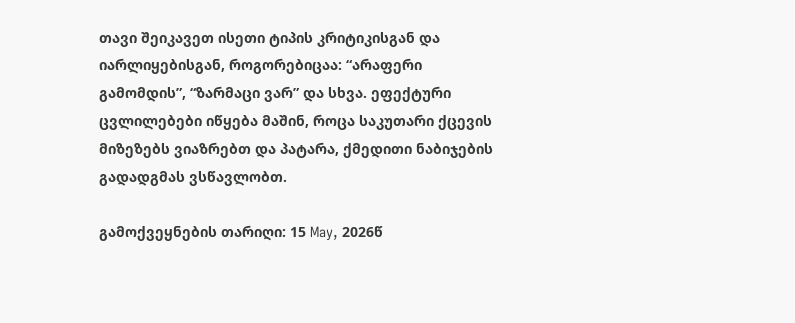თავი შეიკავეთ ისეთი ტიპის კრიტიკისგან და იარლიყებისგან, როგორებიცაა: “არაფერი გამომდის”, “ზარმაცი ვარ” და სხვა. ეფექტური ცვლილებები იწყება მაშინ, როცა საკუთარი ქცევის მიზეზებს ვიაზრებთ და პატარა, ქმედითი ნაბიჯების გადადგმას ვსწავლობთ.

გამოქვეყნების თარიღი: 15 May, 2026წ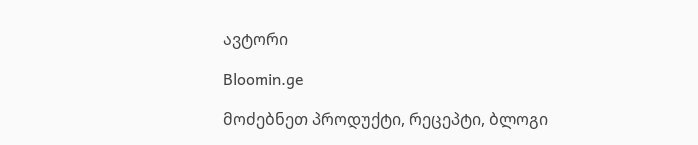ავტორი

Bloomin.ge

მოძებნეთ პროდუქტი, რეცეპტი, ბლოგი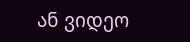ან ვიდეო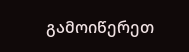გამოიწერეთ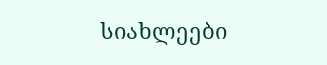სიახლეები